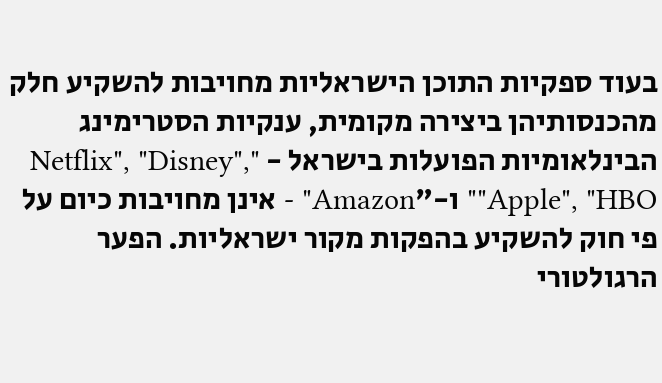בעוד ספקיות התוכן הישראליות מחויבות להשקיע חלק מהכנסותיהן ביצירה מקומית, ענקיות הסטרימינג הבינלאומיות הפועלות בישראל - "Netflix", "Disney", "Apple", "HBO" ו-"Amazon" - אינן מחויבות כיום על פי חוק להשקיע בהפקות מקור ישראליות. הפער הרגולטורי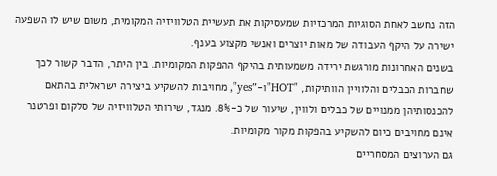הזה נחשב לאחת הסוגיות המרכזיות שמעסיקות את תעשיית הטלוויזיה המקומית, משום שיש לו השפעה ישירה על היקף העבודה של מאות יוצרים ואנשי מקצוע בענף.
בשנים האחרונות מורגשת ירידה משמעותית בהיקף ההפקות המקומיות. בין היתר, הדבר קשור לכך שחברות הכבלים והלוויין הוותיקות, "HOT"ו-"yes", מחויבות להשקיע ביצירה ישראלית בהתאם להכנסותיהן ממנויים של כבלים ולווין, שיעור של כ-8%. מנגד, שירותי הטלוויזיה של סלקום ופרטנר אינם מחויבים כיום להשקיע בהפקות מקור מקומיות.
גם הערוצים המסחריים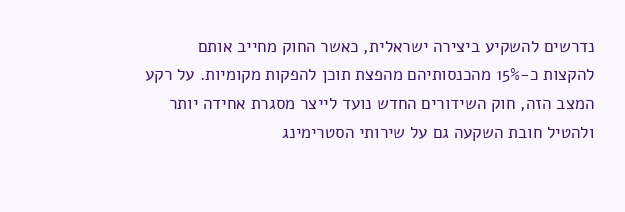נדרשים להשקיע ביצירה ישראלית, כאשר החוק מחייב אותם להקצות כ-15% מהכנסותיהם מהפצת תוכן להפקות מקומיות. על רקע המצב הזה, חוק השידורים החדש נועד לייצר מסגרת אחידה יותר ולהטיל חובת השקעה גם על שירותי הסטרימינג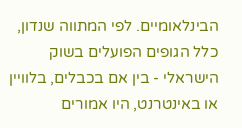הבינלאומיים. לפי המתווה שנדון, כלל הגופים הפועלים בשוק הישראלי - בין אם בכבלים, בלוויין או באינטרנט, היו אמורים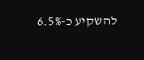להשקיע כ-6.5%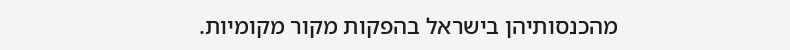מהכנסותיהן בישראל בהפקות מקור מקומיות.